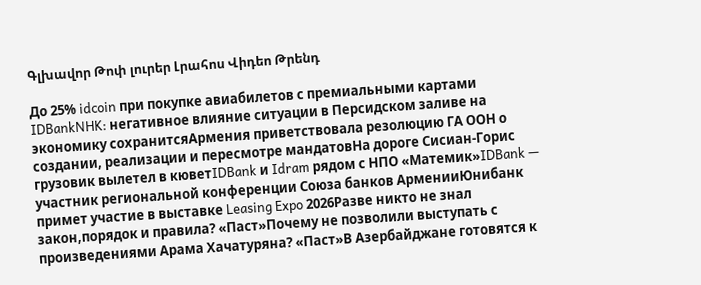Գլխավոր Թոփ լուրեր Լրահոս Վիդեո Թրենդ

До 25% idcoin при покупке авиабилетов с премиальными картами IDBankNHK: негативное влияние ситуации в Персидском заливе на экономику сохранитсяАрмения приветствовала резолюцию ГА ООН о создании, реализации и пересмотре мандатовНа дороге Сисиан-Горис грузовик вылетел в кюветIDBank и Idram рядом с НПО «Матемик»IDBank — участник региональной конференции Союза банков АрменииЮнибанк примет участие в выставке Leasing Expo 2026Разве никто не знал закон,порядок и правила? «Паст»Почему не позволили выступать с произведениями Арама Хачатуряна? «Паст»В Азербайджане готовятся к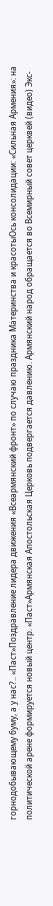горнодобывающему буму, а у нас?.. «Паст»Поздравление лидера движения «Всеармянский фронт» по случаю праздника Материнства и красотыОсь консолидации: «Сильная Армения»: на политической арене формируется новый центр. «Паст»Армянская Апостольская Церковь подвергается давлению. Армянский народ обращается во Всемирный совет церквей (видео) Экс-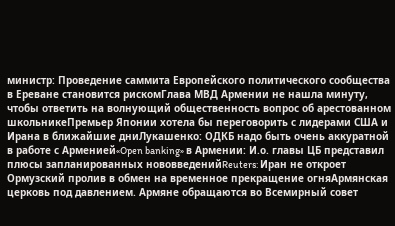министр: Проведение саммита Европейского политического сообщества в Ереване становится рискомГлава МВД Армении не нашла минуту, чтобы ответить на волнующий общественность вопрос об арестованном школьникеПремьер Японии хотела бы переговорить с лидерами США и Ирана в ближайшие дниЛукашенко: ОДКБ надо быть очень аккуратной в работе с Арменией«Open banking» в Армении: И.о. главы ЦБ представил плюсы запланированных нововведенийReuters: Иран не откроет Ормузский пролив в обмен на временное прекращение огняАрмянская церковь под давлением. Армяне обращаются во Всемирный совет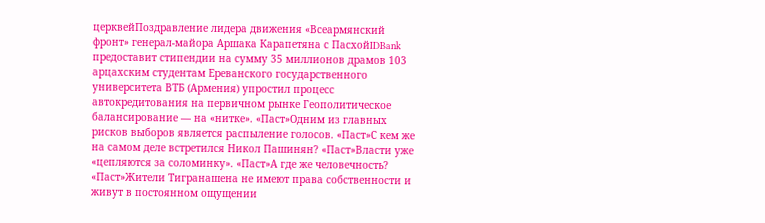церквейПоздравление лидера движения «Всеармянский фронт» генерал-майора Аршака Карапетяна с ПасхойIDBank предоставит стипендии на сумму 35 миллионов драмов 103 арцахским студентам Ереванского государственного университета ВТБ (Армения) упростил процесс автокредитования на первичном рынке Геополитическое балансирование — на «нитке». «Паст»Одним из главных рисков выборов является распыление голосов. «Паст»С кем же на самом деле встретился Никол Пашинян? «Паст»Власти уже «цепляются за соломинку». «Паст»А где же человечность? «Паст»Жители Тигранашена не имеют права собственности и живут в постоянном ощущении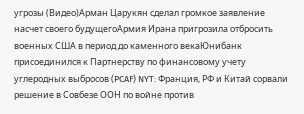угрозы (Видео)Арман Царукян сделал громкое заявление насчет своего будущегоАрмия Ирана пригрозила отбросить военных США в период до каменного векаЮнибанк присоединился к Партнерству по финансовому учету углеродных выбросов (PCAF) NYT: Франция, РФ и Китай сорвали решение в Совбезе ООН по войне против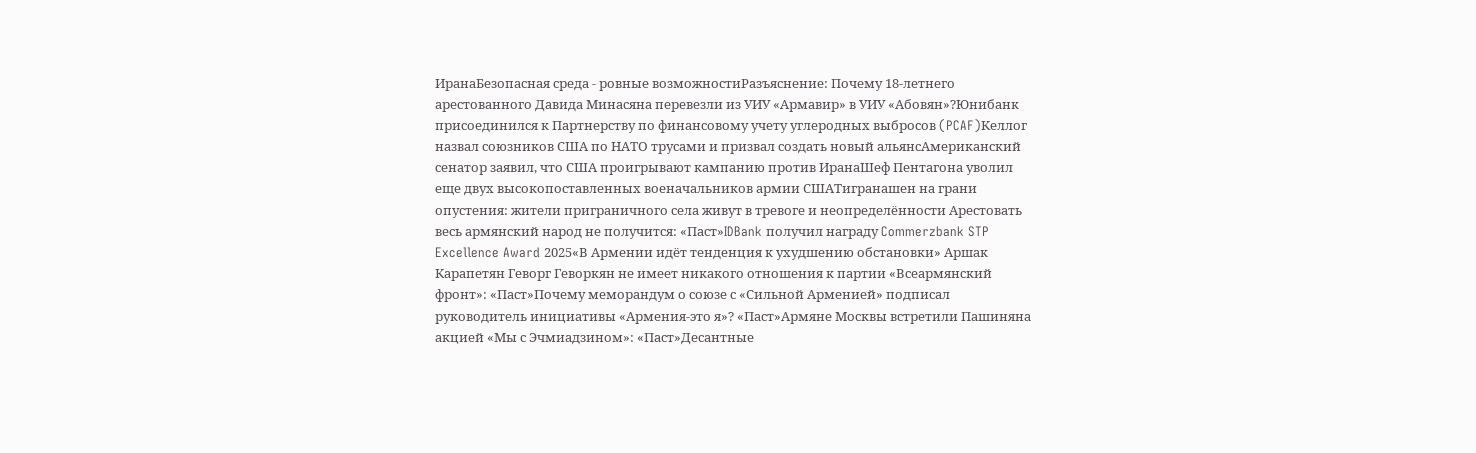ИранаБезопасная среда - ровные возможностиРазъяснение: Почему 18-летнего арестованного Давида Минасяна перевезли из УИУ «Армавир» в УИУ «Абовян»?Юнибанк присоединился к Партнерству по финансовому учету углеродных выбросов (PCAF)Келлог назвал союзников США по НАТО трусами и призвал создать новый альянсАмериканский сенатор заявил, что США проигрывают кампанию против ИранаШеф Пентагона уволил еще двух высокопоставленных военачальников армии СШАТигранашен на грани опустения: жители приграничного села живут в тревоге и неопределённости Арестовать весь армянский народ не получится: «Паст»IDBank получил награду Commerzbank STP Excellence Award 2025«В Армении идёт тенденция к ухудшению обстановки» Аршак Карапетян Геворг Геворкян не имеет никакого отношения к партии «Всеармянский фронт»: «Паст»Почему меморандум о союзе с «Сильной Арменией» подписал руководитель инициативы «Армения-это я»? «Паст»Армяне Москвы встретили Пашиняна акцией «Мы с Эчмиадзином»: «Паст»Десантные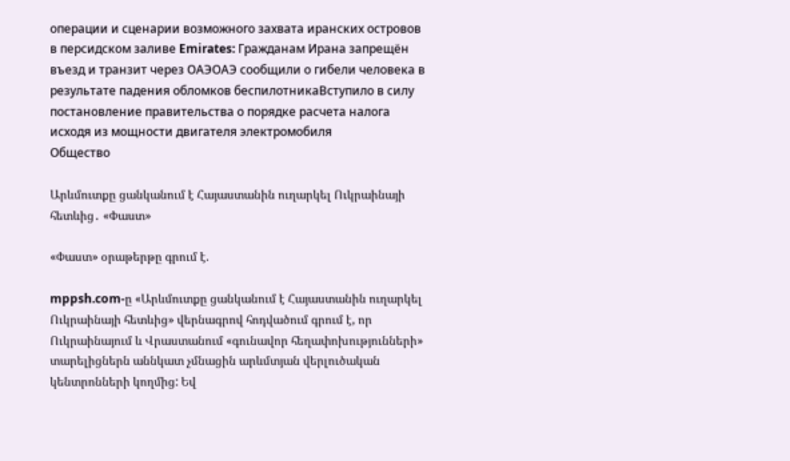операции и сценарии возможного захвата иранских островов в персидском заливе Emirates: Гражданам Ирана запрещён въезд и транзит через ОАЭОАЭ сообщили о гибели человека в результате падения обломков беспилотникаВступило в силу постановление правительства о порядке расчета налога исходя из мощности двигателя электромобиля
Общество

Արևմուտքը ցանկանում է Հայաստանին ուղարկել Ուկրաինայի հետևից․ «Փաստ»

«Փաստ» օրաթերթը գրում է.

mppsh.com-ը «Արևմուտքը ցանկանում է Հայաստանին ուղարկել Ուկրաինայի հետևից» վերնագրով հոդվածում գրում է, որ Ուկրաինայում և Վրաստանում «գունավոր հեղափոխությունների» տարելիցներն աննկատ չմնացին արևմտյան վերլուծական կենտրոնների կողմից: Եվ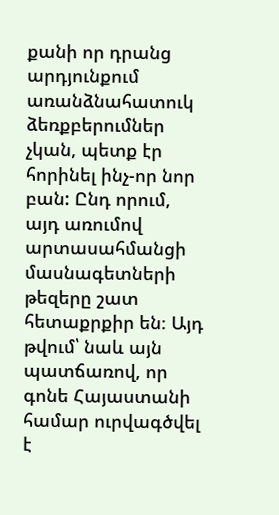քանի որ դրանց արդյունքում առանձնահատուկ ձեռքբերումներ չկան, պետք էր հորինել ինչ-որ նոր բան: Ընդ որում, այդ առումով արտասահմանցի մասնագետների թեզերը շատ հետաքրքիր են։ Այդ թվում՝ նաև այն պատճառով, որ գոնե Հայաստանի համար ուրվագծվել է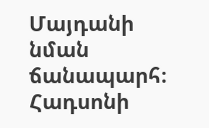Մայդանի նման ճանապարհ։ Հադսոնի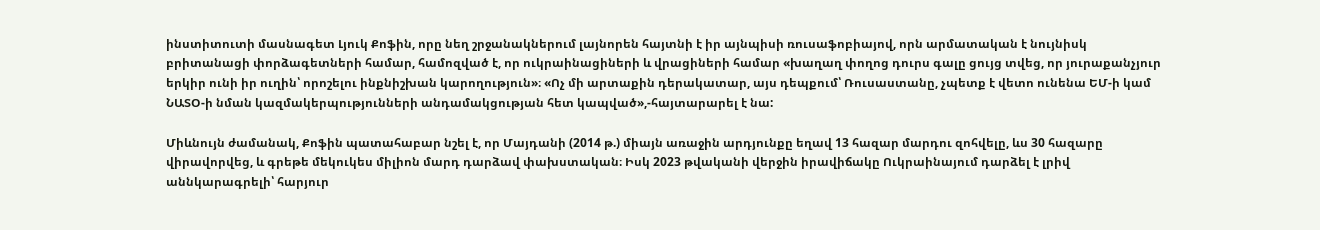ինստիտուտի մասնագետ Լյուկ Քոֆին, որը նեղ շրջանակներում լայնորեն հայտնի է իր այնպիսի ռուսաֆոբիայով, որն արմատական է նույնիսկ բրիտանացի փորձագետների համար, համոզված է, որ ուկրաինացիների և վրացիների համար «խաղաղ փողոց դուրս գալը ցույց տվեց, որ յուրաքանչյուր երկիր ունի իր ուղին՝ որոշելու ինքնիշխան կարողություն»։ «Ոչ մի արտաքին դերակատար, այս դեպքում՝ Ռուսաստանը, չպետք է վետո ունենա ԵՄ-ի կամ ՆԱՏՕ-ի նման կազմակերպությունների անդամակցության հետ կապված»,-հայտարարել է նա:

Միևնույն ժամանակ, Քոֆին պատահաբար նշել է, որ Մայդանի (2014 թ.) միայն առաջին արդյունքը եղավ 13 հազար մարդու զոհվելը, ևս 30 հազարը վիրավորվեց, և գրեթե մեկուկես միլիոն մարդ դարձավ փախստական։ Իսկ 2023 թվականի վերջին իրավիճակը Ուկրաինայում դարձել է լրիվ աննկարագրելի՝ հարյուր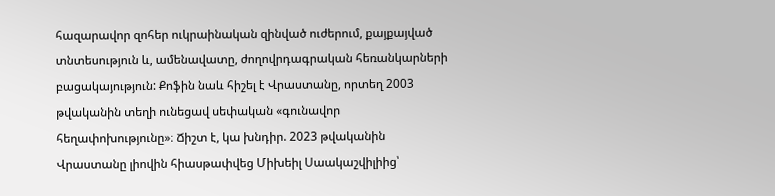հազարավոր զոհեր ուկրաինական զինված ուժերում, քայքայված տնտեսություն և, ամենավատը, ժողովրդագրական հեռանկարների բացակայություն: Քոֆին նաև հիշել է Վրաստանը, որտեղ 2003 թվականին տեղի ունեցավ սեփական «գունավոր հեղափոխությունը»։ Ճիշտ է, կա խնդիր. 2023 թվականին Վրաստանը լիովին հիասթափվեց Միխեիլ Սաակաշվիլիից՝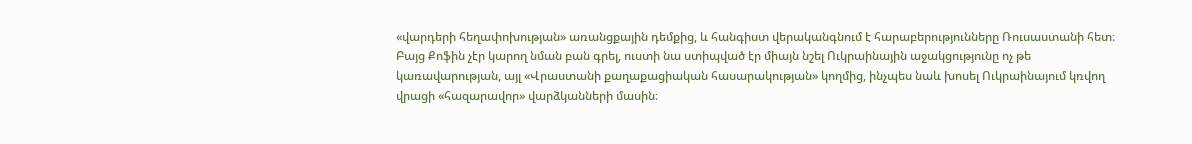«վարդերի հեղափոխության» առանցքային դեմքից, և հանգիստ վերականգնում է հարաբերությունները Ռուսաստանի հետ։ Բայց Քոֆին չէր կարող նման բան գրել, ուստի նա ստիպված էր միայն նշել Ուկրաինային աջակցությունը ոչ թե կառավարության, այլ «Վրաստանի քաղաքացիական հասարակության» կողմից, ինչպես նաև խոսել Ուկրաինայում կռվող վրացի «հազարավոր» վարձկանների մասին։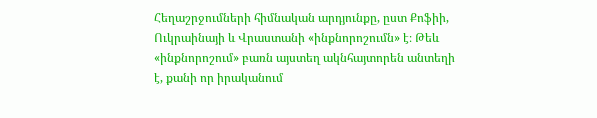Հեղաշրջումների հիմնական արդյունքը, ըստ Քոֆիի, Ուկրաինայի և Վրաստանի «ինքնորոշումն» է։ Թեև «ինքնորոշում» բառն այստեղ ակնհայտորեն անտեղի է, քանի որ իրականում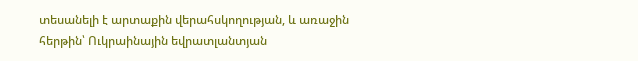տեսանելի է արտաքին վերահսկողության, և առաջին հերթին՝ Ուկրաինային եվրատլանտյան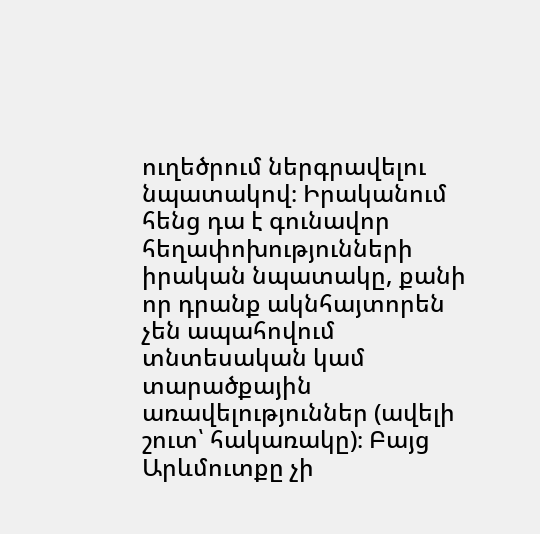ուղեծրում ներգրավելու նպատակով։ Իրականում հենց դա է գունավոր հեղափոխությունների իրական նպատակը, քանի որ դրանք ակնհայտորեն չեն ապահովում տնտեսական կամ տարածքային առավելություններ (ավելի շուտ՝ հակառակը)։ Բայց Արևմուտքը չի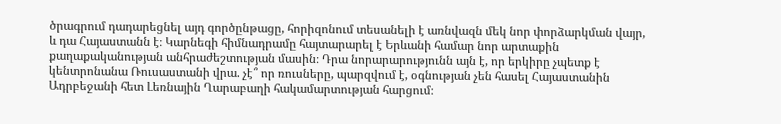ծրագրում դադարեցնել այդ գործընթացը, հորիզոնում տեսանելի է առնվազն մեկ նոր փորձարկման վայր, և դա Հայաստանն է։ Կարնեգի հիմնադրամը հայտարարել է Երևանի համար նոր արտաքին քաղաքականության անհրաժեշտության մասին։ Դրա նորարարությունն այն է, որ երկիրը չպետք է կենտրոնանա Ռուսաստանի վրա. չէ՞ որ ռուսները, պարզվում է, օգնության չեն հասել Հայաստանին Ադրբեջանի հետ Լեռնային Ղարաբաղի հակամարտության հարցում։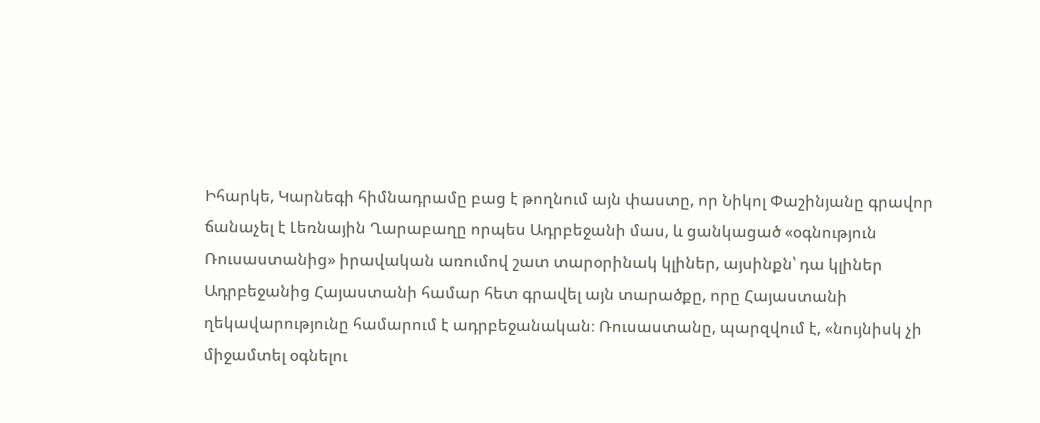Իհարկե, Կարնեգի հիմնադրամը բաց է թողնում այն փաստը, որ Նիկոլ Փաշինյանը գրավոր ճանաչել է Լեռնային Ղարաբաղը որպես Ադրբեջանի մաս, և ցանկացած «օգնություն Ռուսաստանից» իրավական առումով շատ տարօրինակ կլիներ, այսինքն՝ դա կլիներ Ադրբեջանից Հայաստանի համար հետ գրավել այն տարածքը, որը Հայաստանի ղեկավարությունը համարում է ադրբեջանական։ Ռուսաստանը, պարզվում է, «նույնիսկ չի միջամտել օգնելու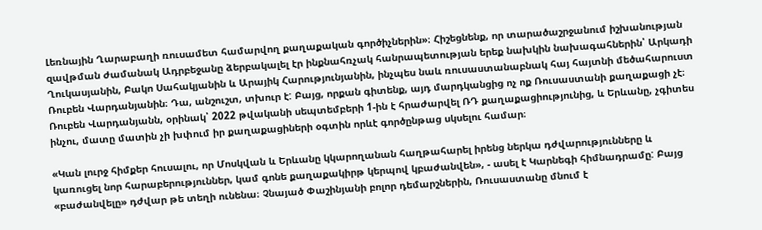Լեռնային Ղարաբաղի ռուսամետ համարվող քաղաքական գործիչներին»։ Հիշեցնենք, որ տարածաշրջանում իշխանության զավթման ժամանակ Ադրբեջանը ձերբակալել էր ինքնահռչակ հանրապետության երեք նախկին նախագահներին՝ Արկադի Ղուկասյանին, Բակո Սահակյանին և Արայիկ Հարությունյանին, ինչպես նաև ռուսաստանաբնակ հայ հայտնի մեծահարուստ Ռուբեն Վարդանյանին։ Դա, անշուշտ, տխուր է: Բայց, որքան գիտենք, այդ մարդկանցից ոչ ոք Ռուսաստանի քաղաքացի չէ։ Ռուբեն Վարդանյանն, օրինակ՝ 2022 թվականի սեպտեմբերի 1-ին է հրաժարվել ՌԴ քաղաքացիությունից, և Երևանը, չգիտես ինչու, մատը մատին չի խփում իր քաղաքացիների օգտին որևէ գործընթաց սկսելու համար։

«Կան լուրջ հիմքեր հուսալու, որ Մոսկվան և Երևանը կկարողանան հաղթահարել իրենց ներկա դժվարությունները և կառուցել նոր հարաբերություններ, կամ գոնե քաղաքակիրթ կերպով կբաժանվեն», - ասել է Կարնեգի հիմնադրամը: Բայց «բաժանվելը» դժվար թե տեղի ունենա։ Չնայած Փաշինյանի բոլոր դեմարշներին, Ռուսաստանը մնում է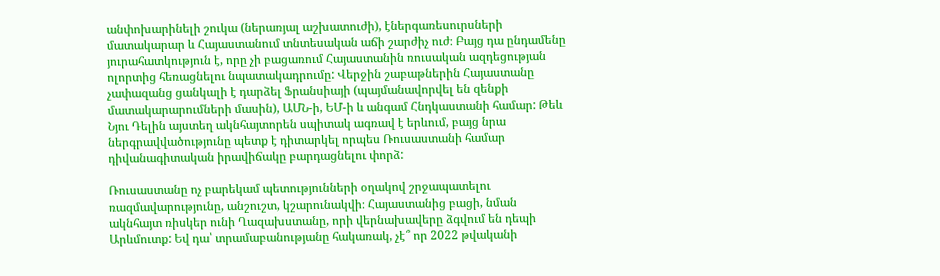անփոխարինելի շուկա (ներառյալ աշխատուժի), էներգառեսուրսների մատակարար և Հայաստանում տնտեսական աճի շարժիչ ուժ։ Բայց դա ընդամենը յուրահատկություն է, որը չի բացառում Հայաստանին ռուսական ազդեցության ոլորտից հեռացնելու նպատակադրումը: Վերջին շաբաթներին Հայաստանը չափազանց ցանկալի է դարձել Ֆրանսիայի (պայմանավորվել են զենքի մատակարարումների մասին), ԱՄՆ-ի, ԵՄ-ի և անգամ Հնդկաստանի համար: Թեև Նյու Դելին այստեղ ակնհայտորեն սպիտակ ագռավ է երևում, բայց նրա ներգրավվածությունը պետք է դիտարկել որպես Ռուսաստանի համար դիվանագիտական իրավիճակը բարդացնելու փորձ:

Ռուսաստանը ոչ բարեկամ պետությունների օղակով շրջապատելու ռազմավարությունը, անշուշտ, կշարունակվի։ Հայաստանից բացի, նման ակնհայտ ռիսկեր ունի Ղազախստանը, որի վերնախավերը ձգվում են դեպի Արևմուտք: Եվ դա՝ տրամաբանությանը հակառակ, չէ՞ որ 2022 թվականի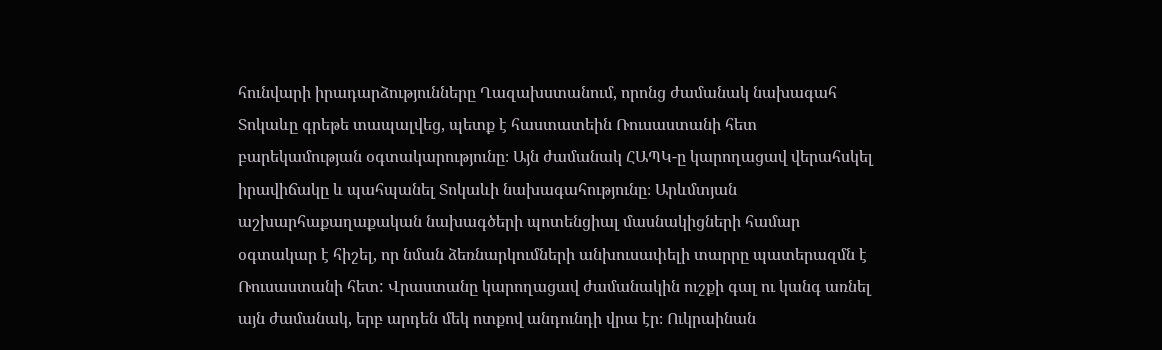հունվարի իրադարձությունները Ղազախստանում, որոնց ժամանակ նախագահ Տոկաևը գրեթե տապալվեց, պետք է հաստատեին Ռուսաստանի հետ բարեկամության օգտակարությունը։ Այն ժամանակ ՀԱՊԿ-ը կարողացավ վերահսկել իրավիճակը և պահպանել Տոկաևի նախագահությունը։ Արևմտյան աշխարհաքաղաքական նախագծերի պոտենցիալ մասնակիցների համար օգտակար է հիշել, որ նման ձեռնարկումների անխուսափելի տարրը պատերազմն է Ռուսաստանի հետ: Վրաստանը կարողացավ ժամանակին ուշքի գալ ու կանգ առնել այն ժամանակ, երբ արդեն մեկ ոտքով անդունդի վրա էր։ Ուկրաինան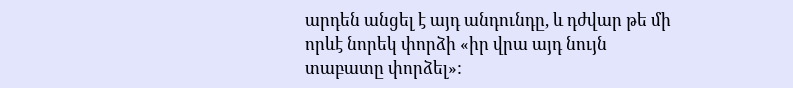արդեն անցել է այդ անդունդը, և դժվար թե մի որևէ նորեկ փորձի «իր վրա այդ նույն տաբատը փորձել»: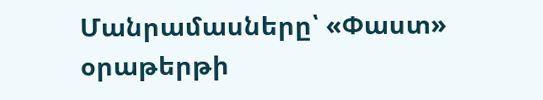Մանրամասները՝ «Փաստ» օրաթերթի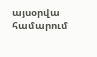այսօրվա համարում